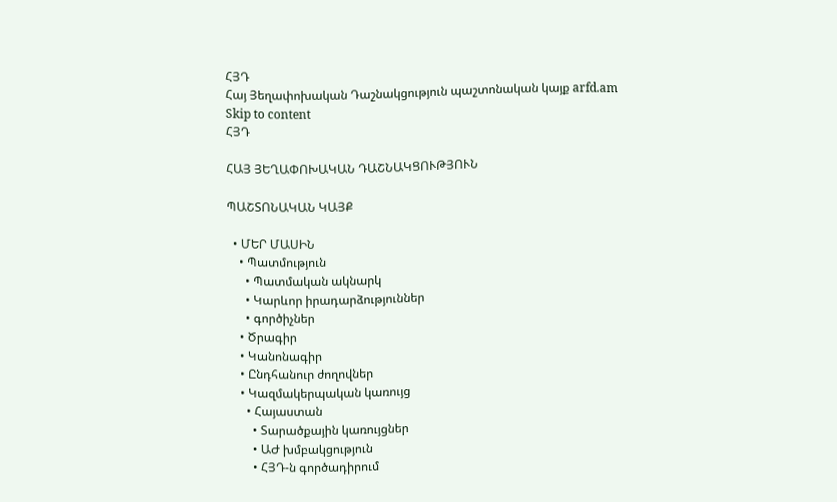ՀՅԴ
Հայ Յեղափոխական Դաշնակցություն պաշտոնական կայք arfd.am
Skip to content
ՀՅԴ

ՀԱՅ ՅԵՂԱՓՈԽԱԿԱՆ ԴԱՇՆԱԿՑՈՒԹՅՈՒՆ

ՊԱՇՏՈՆԱԿԱՆ ԿԱՅՔ

  • ՄԵՐ ՄԱՍԻՆ
    • Պատմություն
      • Պատմական ակնարկ
      • Կարևոր իրադարձություններ
      • գործիչներ
    • Ծրագիր
    • Կանոնագիր
    • Ընդհանուր ժողովներ
    • Կազմակերպական կառույց
      • Հայաստան
        • Տարածքային կառույցներ
        • ԱԺ խմբակցություն
        • ՀՅԴ-ն գործադիրում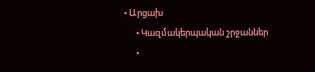• Արցախ
      • Կազմակերպական շրջաններ
      •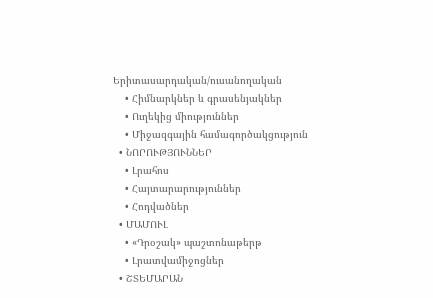Երիտասարդական/ուսանողական
    • Հիմնարկներ և գրասենյակներ
    • Ուղեկից միություններ
    • Միջազգային համագործակցություն
  • ՆՈՐՈՒԹՅՈՒՆՆԵՐ
    • Լրահոս
    • Հայտարարություններ
    • Հոդվածներ
  • ՄԱՄՈՒԼ
    • «Դրօշակ» պաշտոնաթերթ
    • Լրատվամիջոցներ
  • ՇՏԵՄԱՐԱՆ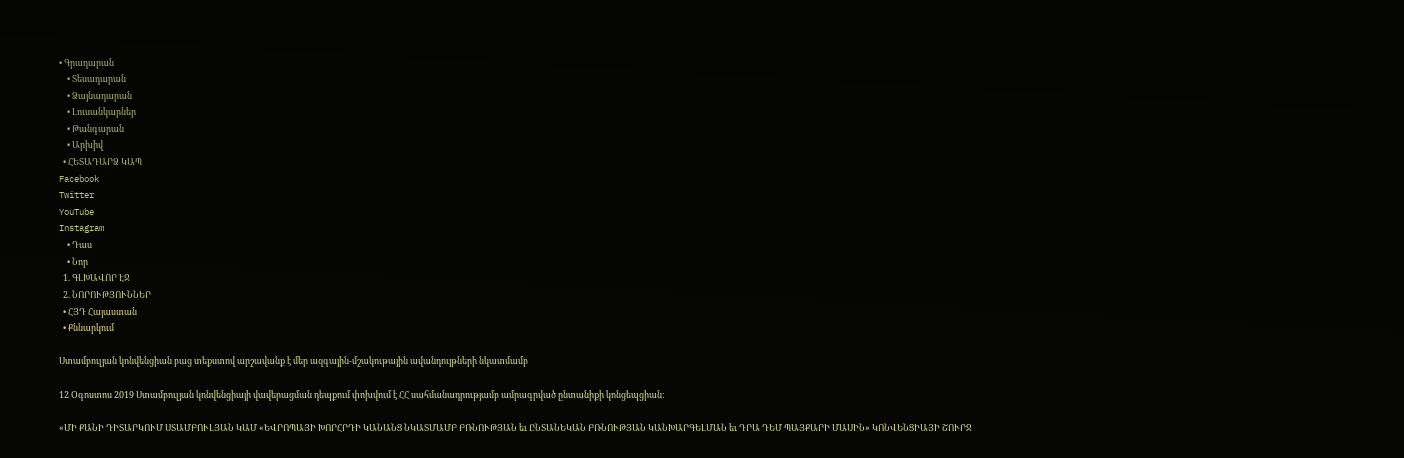• Գրադարան
    • Տեսադարան
    • Ձայնադարան
    • Լուսանկարներ
    • Թանգարան
    • Արխիվ
  • ՀԵՏԱԴԱՐՁ ԿԱՊ
Facebook
Twitter
YouTube
Instagram
    • Դաս
    • Նոր
  1. ԳԼԽԱՎՈՐ ԷՋ
  2. ՆՈՐՈՒԹՅՈՒՆՆԵՐ
  • ՀՅԴ Հայաստան
  • Քննարկում

Ստամբուլյան կոնվենցիան բաց տեքստով արշավանք է մեր ազգային-մշակութային ավանդույթների նկատմամբ

12 Օգոստոս 2019 Ստամբուլյան կոնվենցիայի վավերացման դեպքում փոխվում է ՀՀ սահմանադրությամբ ամրագրված ընտանիքի կոնցեպցիան։

«ՄԻ ՔԱՆԻ ԴԻՏԱՐԿՈՒՄ ՍՏԱՄԲՈՒԼՅԱՆ ԿԱՄ «ԵՎՐՈՊԱՅԻ ԽՈՐՀՐԴԻ ԿԱՆԱՆՑ ՆԿԱՏՄԱՄԲ ԲՌՆՈՒԹՅԱՆ եւ ԸՆՏԱՆԵԿԱՆ ԲՌՆՈՒԹՅԱՆ ԿԱՆԽԱՐԳԵԼՄԱՆ եւ ԴՐԱ ԴԵՄ ՊԱՅՔԱՐԻ ՄԱՍԻՆ» ԿՈՆՎԵՆՑԻԱՅԻ ՇՈՒՐՋ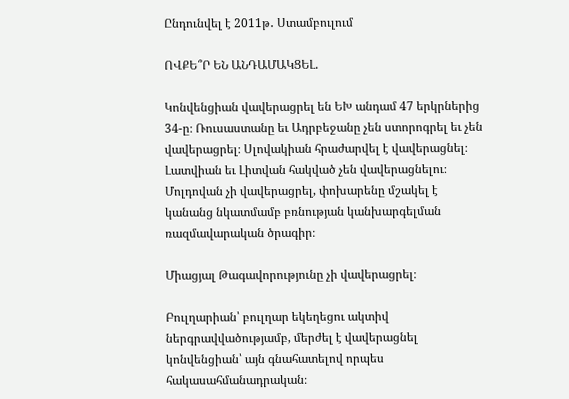Ընդունվել է 2011թ․ Ստամբուլում

ՈՎՔԵ՞Ր ԵՆ ԱՆԴԱՄԱԿՑԵԼ.

Կոնվենցիան վավերացրել են ԵԽ անդամ 47 երկրներից 34-ը։ Ռուսաստանը եւ Ադրբեջանը չեն ստորոգրել եւ չեն վավերացրել։ Սլովակիան հրաժարվել է վավերացնել։ Լատվիան եւ Լիտվան հակված չեն վավերացնելու։ Մոլդովան չի վավերացրել, փոխարենը մշակել է կանանց նկատմամբ բռնության կանխարգելման ռազմավարական ծրագիր։

Միացյալ Թագավորությունը չի վավերացրել։

Բուլղարիան՝ բուլղար եկեղեցու ակտիվ ներգրավվածությամբ, մերժել է վավերացնել կոնվենցիան՝ այն գնահատելով որպես հակասահմանադրական։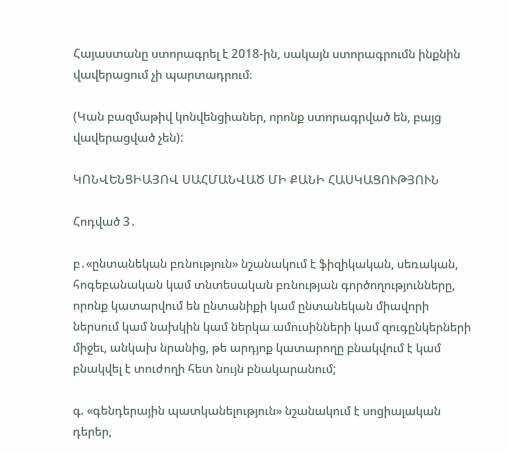Հայաստանը ստորագրել է 2018-ին, սակայն ստորագրումն ինքնին վավերացում չի պարտադրում։

(Կան բազմաթիվ կոնվենցիաներ, որոնք ստորագրված են, բայց վավերացված չեն):

ԿՈՆՎԵՆՑԻԱՅՈՎ ՍԱՀՄԱՆՎԱԾ ՄԻ ՔԱՆԻ ՀԱՍԿԱՑՈՒԹՅՈՒՆ

Հոդված 3․

բ․«ընտանեկան բռնություն» նշանակում է ֆիզիկական, սեռական, հոգեբանական կամ տնտեսական բռնության գործողությունները, որոնք կատարվում են ընտանիքի կամ ընտանեկան միավորի ներսում կամ նախկին կամ ներկա ամուսինների կամ զուգընկերների միջեւ, անկախ նրանից, թե արդյոք կատարողը բնակվում է կամ բնակվել է տուժողի հետ նույն բնակարանում;

գ. «գենդերային պատկանելություն» նշանակում է սոցիալական դերեր,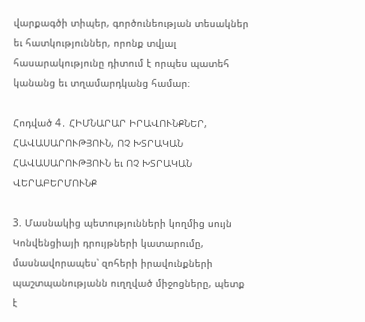վարքագծի տիպեր, գործունեության տեսակներ եւ հատկություններ, որոնք տվյալ հասարակությունը դիտում է որպես պատեհ կանանց եւ տղամարդկանց համար։

Հոդված 4․ ՀԻՄՆԱՐԱՐ ԻՐԱՎՈՒՆՔՆԵՐ, ՀԱՎԱՍԱՐՈՒԹՅՈՒՆ, ՈՉ ԽՏՐԱԿԱՆ ՀԱՎԱՍԱՐՈՒԹՅՈՒՆ եւ ՈՉ ԽՏՐԱԿԱՆ ՎԵՐԱԲԵՐՄՈՒՆՔ

3. Մասնակից պետությունների կողմից սույն Կոնվենցիայի դրույթների կատարումը, մասնավորապես՝ զոհերի իրավունքների պաշտպանությանն ուղղված միջոցները, պետք է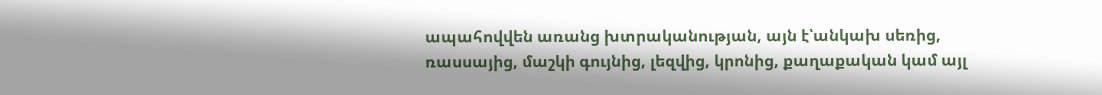ապահովվեն առանց խտրականության, այն է՝անկախ սեռից, ռասսայից, մաշկի գույնից, լեզվից, կրոնից, քաղաքական կամ այլ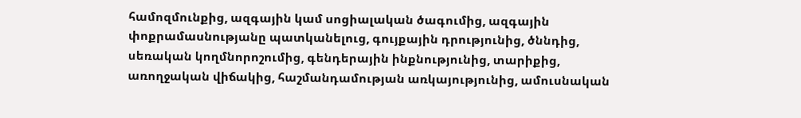համոզմունքից, ազգային կամ սոցիալական ծագումից, ազգային փոքրամասնությանը պատկանելուց, գույքային դրությունից, ծննդից, սեռական կողմնորոշումից, գենդերային ինքնությունից, տարիքից, առողջական վիճակից, հաշմանդամության առկայությունից, ամուսնական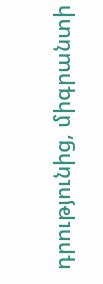դրությունից, միգրանտի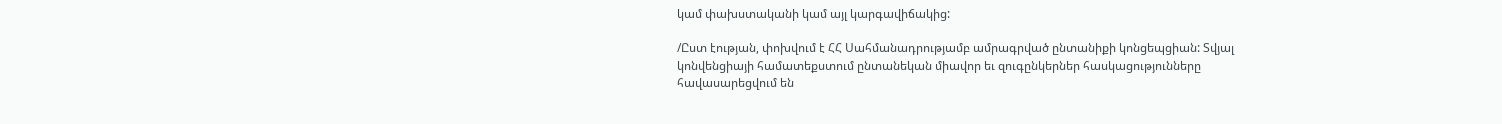կամ փախստականի կամ այլ կարգավիճակից:

/Ըստ էության, փոխվում է ՀՀ Սահմանադրությամբ ամրագրված ընտանիքի կոնցեպցիան: Տվյալ կոնվենցիայի համատեքստում ընտանեկան միավոր եւ զուգընկերներ հասկացությունները հավասարեցվում են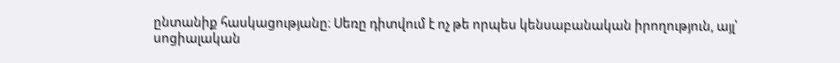ընտանիք հասկացությանը։ Սեռը դիտվում է ոչ թե որպես կենսաբանական իրողություն, այլ՝ սոցիալական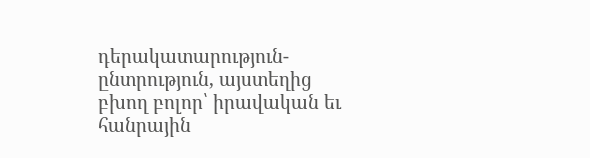դերակատարություն-ընտրություն, այստեղից բխող բոլոր՝ իրավական եւ հանրային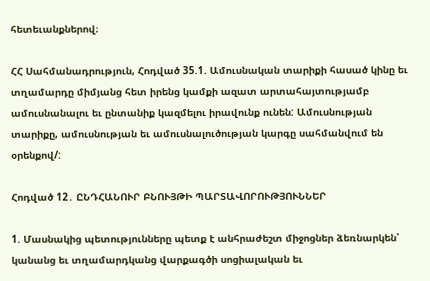հետեւանքներով։

ՀՀ Սահմանադրություն, Հոդված 35.1. Ամուսնական տարիքի հասած կինը եւ տղամարդը միմյանց հետ իրենց կամքի ազատ արտահայտությամբ ամուսնանալու եւ ընտանիք կազմելու իրավունք ունեն: Ամուսնության տարիքը, ամուսնության եւ ամուսնալուծության կարգը սահմանվում են օրենքով/:

Հոդված 12․ ԸՆԴՀԱՆՈՒՐ ԲՆՈՒՅԹԻ ՊԱՐՏԱՎՈՐՈՒԹՅՈՒՆՆԵՐ

1. Մասնակից պետությունները պետք է անհրաժեշտ միջոցներ ձեռնարկեն՝ կանանց եւ տղամարդկանց վարքագծի սոցիալական եւ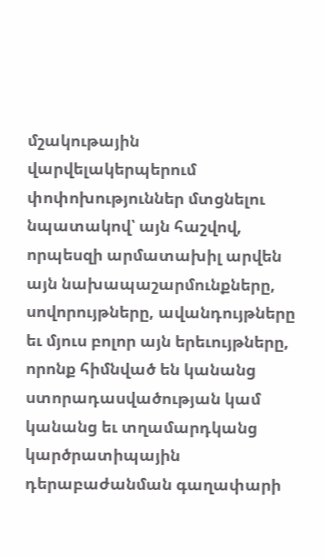մշակութային վարվելակերպերում փոփոխություններ մտցնելու նպատակով՝ այն հաշվով, որպեսզի արմատախիլ արվեն այն նախապաշարմունքները, սովորույթները, ավանդույթները եւ մյուս բոլոր այն երեւույթները, որոնք հիմնված են կանանց ստորադասվածության կամ կանանց եւ տղամարդկանց կարծրատիպային դերաբաժանման գաղափարի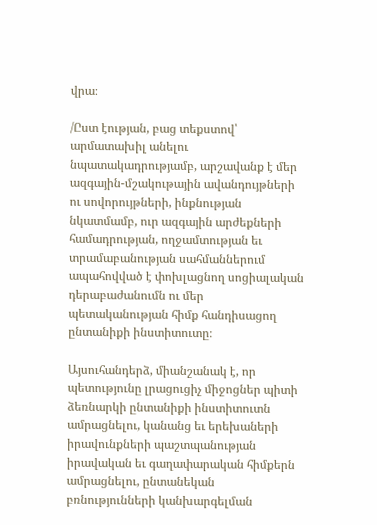վրա։

/Ըստ էության, բաց տեքստով՝ արմատախիլ անելու նպատակադրությամբ, արշավանք է մեր ազգային-մշակութային ավանդույթների ու սովորույթների, ինքնության նկատմամբ, ուր ազգային արժեքների համադրության, ողջամտության եւ տրամաբանության սահմաններում ապահովված է փոխլացնող սոցիալական դերաբաժանումն ու մեր պետականության հիմք հանդիսացող ընտանիքի ինստիտուտը։

Այսուհանդերձ, միանշանակ է, որ պետությունը լրացուցիչ միջոցներ պիտի ձեռնարկի ընտանիքի ինստիտուտն ամրացնելու, կանանց եւ երեխաների իրավունքների պաշտպանության իրավական եւ գաղափարական հիմքերն ամրացնելու, ընտանեկան բռնությունների կանխարգելման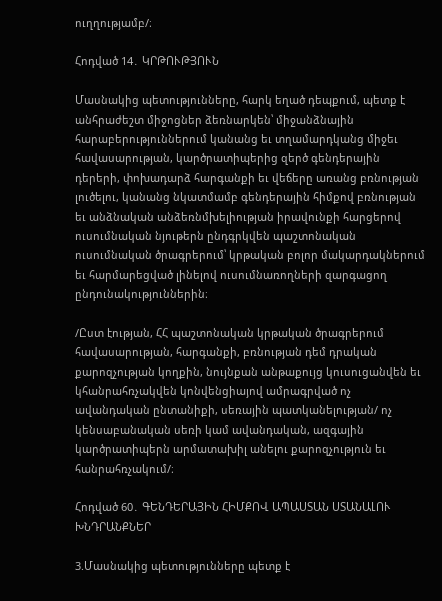ուղղությամբ/։

Հոդված 14․ ԿՐԹՈՒԹՅՈՒՆ

Մասնակից պետությունները, հարկ եղած դեպքում, պետք է անհրաժեշտ միջոցներ ձեռնարկեն՝ միջանձնային հարաբերություններում կանանց եւ տղամարդկանց միջեւ հավասարության, կարծրատիպերից զերծ գենդերային դերերի, փոխադարձ հարգանքի եւ վեճերը առանց բռնության լուծելու, կանանց նկատմամբ գենդերային հիմքով բռնության եւ անձնական անձեռնմխելիության իրավունքի հարցերով ուսումնական նյութերն ընդգրկվեն պաշտոնական ուսումնական ծրագրերում՝ կրթական բոլոր մակարդակներում եւ հարմարեցված լինելով ուսումնառողների զարգացող ընդունակություններին։

/Ըստ էության, ՀՀ պաշտոնական կրթական ծրագրերում հավասարության, հարգանքի, բռնության դեմ դրական քարոզչության կողքին, նույնքան անթաքույց կուսուցանվեն եւ կհանրահռչակվեն կոնվենցիայով ամրագրված ոչ ավանդական ընտանիքի, սեռային պատկանելության/ ոչ կենսաբանական սեռի կամ ավանդական, ազգային կարծրատիպերն արմատախիլ անելու քարոզչություն եւ հանրահռչակում/։

Հոդված 60․ ԳԵՆԴԵՐԱՅԻՆ ՀԻՄՔՈՎ ԱՊԱՍՏԱՆ ՍՏԱՆԱԼՈՒ ԽՆԴՐԱՆՔՆԵՐ

3.Մասնակից պետությունները պետք է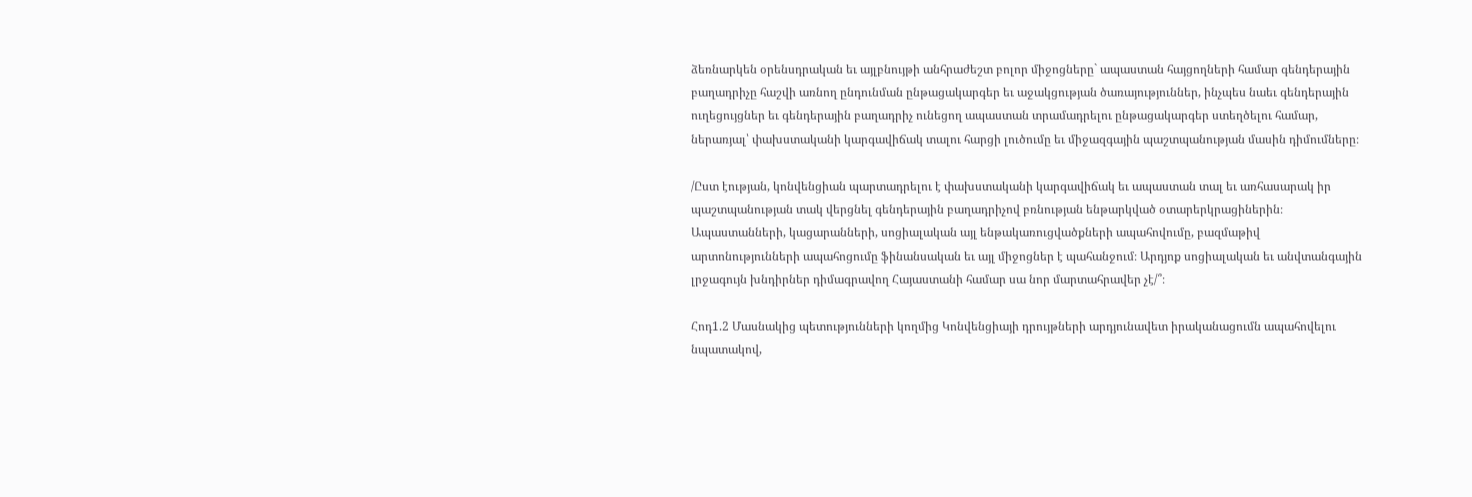ձեռնարկեն օրենսդրական եւ այլբնույթի անհրաժեշտ բոլոր միջոցները` ապաստան հայցողների համար գենդերային բաղադրիչը հաշվի առնող ընդունման ընթացակարգեր եւ աջակցության ծառայություններ, ինչպես նաեւ գենդերային ուղեցույցներ եւ գենդերային բաղադրիչ ունեցող ապաստան տրամադրելու ընթացակարգեր ստեղծելու համար, ներառյալ՝ փախստականի կարգավիճակ տալու հարցի լուծումը եւ միջազգային պաշտպանության մասին դիմումները։

/Ըստ էության, կոնվենցիան պարտադրելու է փախստականի կարգավիճակ եւ ապաստան տալ եւ առհասարակ իր պաշտպանության տակ վերցնել գենդերային բաղադրիչով բռնության ենթարկված օտարերկրացիներին։ Ապաստանների, կացարանների, սոցիալական այլ ենթակառուցվածքների ապահովումը, բազմաթիվ արտոնությունների ապահոցումը ֆինանսական եւ այլ միջոցներ է պահանջում։ Արդյոք սոցիալական եւ անվտանգային լրջագույն խնդիրներ դիմագրավող Հայաստանի համար սա նոր մարտահրավեր չէ/՞։

Հոդ1.2 Մասնակից պետությունների կողմից Կոնվենցիայի դրույթների արդյունավետ իրականացումն ապահովելու նպատակով,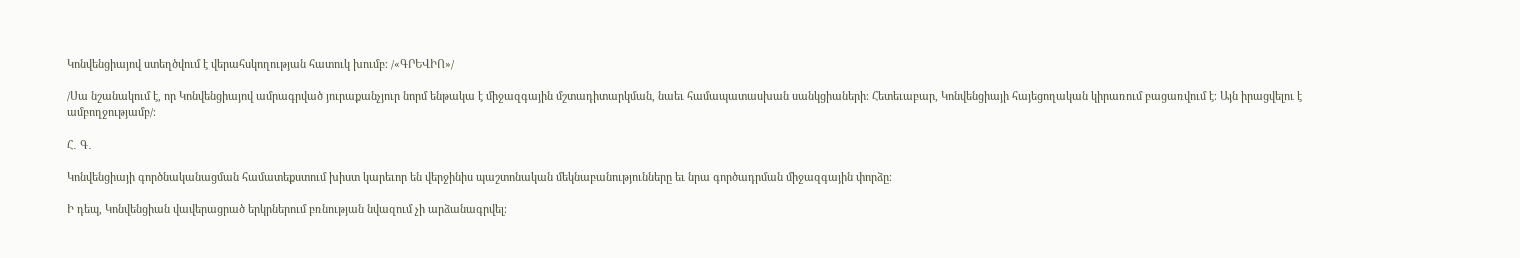Կոնվենցիայով ստեղծվում է վերահսկողության հատուկ խումբ։ /«ԳՐԵՎԻՈ»/

/Սա նշանակում է, որ Կոնվենցիայով ամրագրված յուրաքանչյուր նորմ ենթակա է միջազգային մշտադիտարկման, նաեւ համապատասխան սանկցիաների։ Հետեւաբար, Կոնվենցիայի հայեցողական կիրառում բացառվում է։ Այն իրացվելու է ամբողջությամբ/։

Հ․ Գ․

Կոնվենցիայի գործնականացման համատեքստում խիստ կարեւոր են վերջինիս պաշտոնական մեկնաբանությունները եւ նրա գործադրման միջազգային փորձը։

Ի դեպ, Կոնվենցիան վավերացրած երկրներում բռնության նվազում չի արձանագրվել։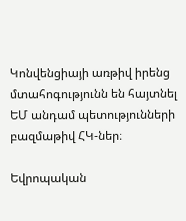Կոնվենցիայի առթիվ իրենց մտահոգությունն են հայտնել ԵՄ անդամ պետությունների բազմաթիվ ՀԿ-ներ։

Եվրոպական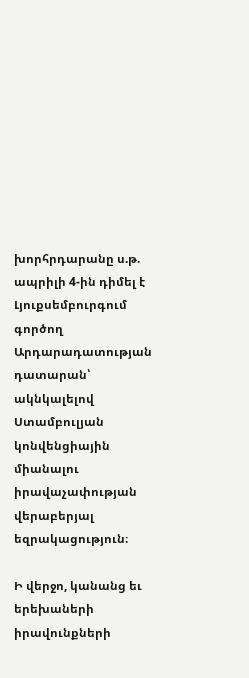խորհրդարանը ս.թ. ապրիլի 4-ին դիմել է Լյուքսեմբուրգում գործող Արդարադատության դատարան՝ ակնկալելով Ստամբուլյան կոնվենցիային միանալու իրավաչափության վերաբերյալ եզրակացություն։

Ի վերջո, կանանց եւ երեխաների իրավունքների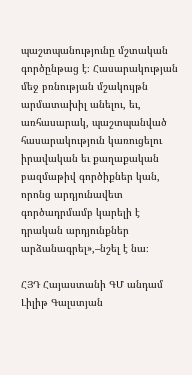պաշտպանությունը մշտական գործընթաց է։ Հասարակության մեջ բռնության մշակույթն արմատախիլ անելու, եւ, առհասարակ, պաշտպանված հասարակություն կառուցելու իրավական եւ քաղաքական բազմաթիվ գործիքներ կան, որոնց արդյունավետ գործադրմամբ կարելի է դրական արդյունքներ արձանագրել»,–նշել է նա։

ՀՅԴ Հայաստանի ԳՄ անդամ Լիլիթ Գալստյան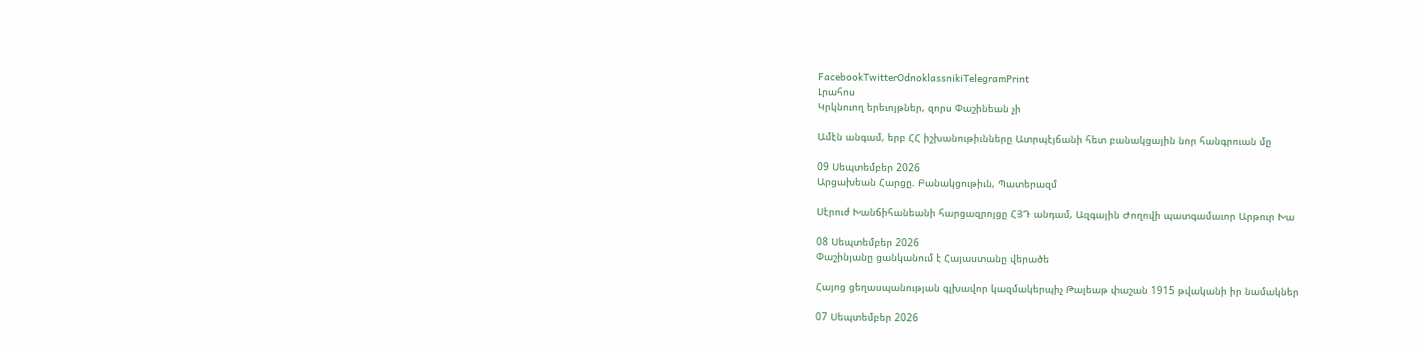FacebookTwitterOdnoklassnikiTelegramPrint
Լրահոս
Կրկնուող երեւոյթներ, զորս Փաշինեան չի

Ամէն անգամ, երբ ՀՀ իշխանութիւնները Ատրպէյճանի հետ բանակցային նոր հանգրուան մը

09 Սեպտեմբեր 2026
Արցախեան Հարցը. Բանակցութիւն, Պատերազմ

Սէրուժ Խանճիհանեանի հարցազրոյցը ՀՅԴ անդամ, Ազգային Ժողովի պատգամաւոր Արթուր Խա

08 Սեպտեմբեր 2026
Փաշինյանը ցանկանում է Հայաստանը վերածե

Հայոց ցեղասպանության գլխավոր կազմակերպիչ Թալեաթ փաշան 1915 թվականի իր նամակներ

07 Սեպտեմբեր 2026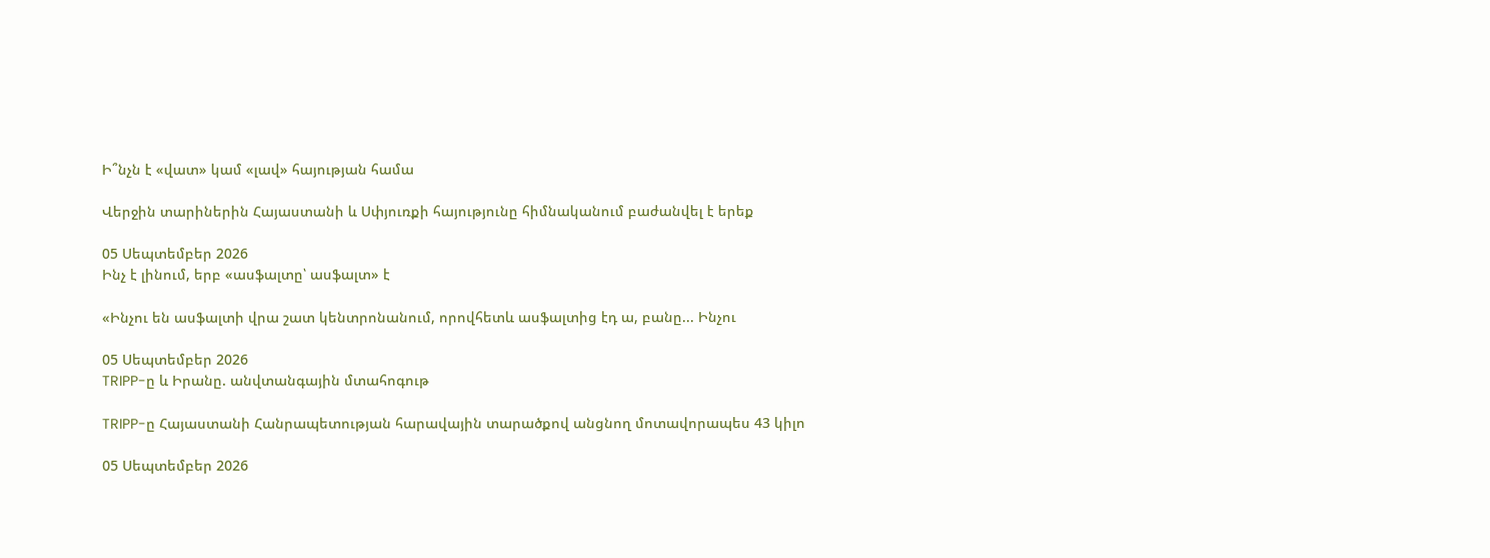Ի՞նչն է «վատ» կամ «լավ» հայության համա

Վերջին տարիներին Հայաստանի և Սփյուռքի հայությունը հիմնականում բաժանվել է երեք

05 Սեպտեմբեր 2026
Ինչ է լինում, երբ «ասֆալտը՝ ասֆալտ» է

«Ինչու են ասֆալտի վրա շատ կենտրոնանում, որովհետև ասֆալտից էդ ա, բանը... Ինչու

05 Սեպտեմբեր 2026
TRIPP-ը և Իրանը. անվտանգային մտահոգութ

TRIPP-ը Հայաստանի Հանրապետության հարավային տարածքով անցնող մոտավորապես 43 կիլո

05 Սեպտեմբեր 2026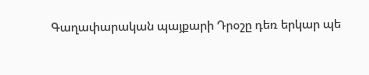Գաղափարական պայքարի Դրօշը դեռ երկար պե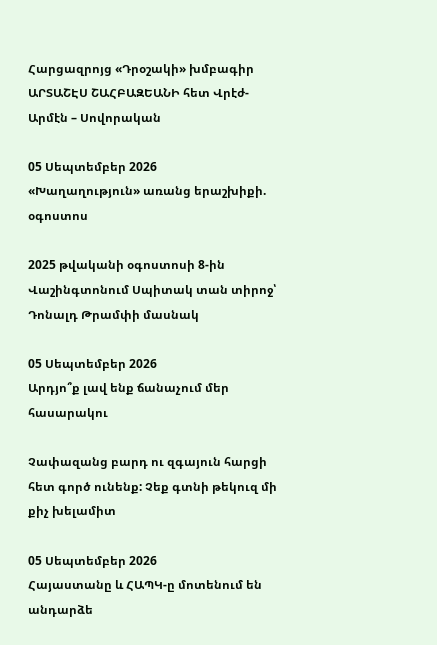Հարցազրոյց «Դրօշակի» խմբագիր ԱՐՏԱՇԷՍ ՇԱՀԲԱԶԵԱՆԻ հետ Վրէժ-Արմէն – Սովորական

05 Սեպտեմբեր 2026
«Խաղաղություն» առանց երաշխիքի. օգոստոս

2025 թվականի օգոստոսի 8-ին Վաշինգտոնում Սպիտակ տան տիրոջ՝ Դոնալդ Թրամփի մասնակ

05 Սեպտեմբեր 2026
Արդյո՞ք լավ ենք ճանաչում մեր հասարակու

Չափազանց բարդ ու զգայուն հարցի հետ գործ ունենք: Չեք գտնի թեկուզ մի քիչ խելամիտ

05 Սեպտեմբեր 2026
Հայաստանը և ՀԱՊԿ-ը մոտենում են անդարձե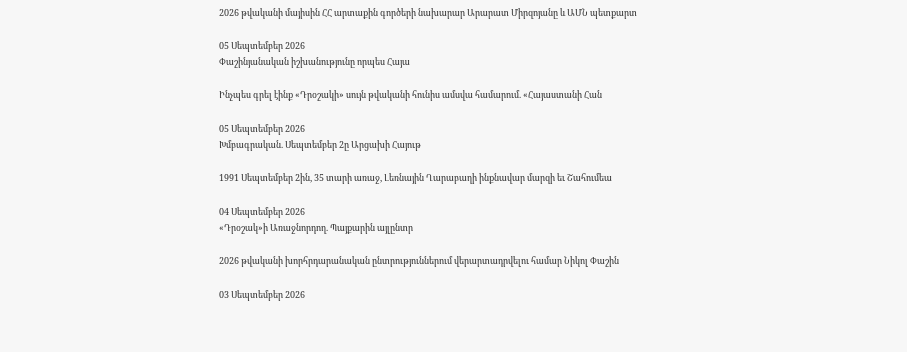2026 թվականի մայիսին ՀՀ արտաքին գործերի նախարար Արարատ Միրզոյանը և ԱՄՆ պետքարտ

05 Սեպտեմբեր 2026
Փաշինյանական իշխանությունը որպես Հայա

Ինչպես գրել էինք «Դրօշակի» սույն թվականի հունիս ամսվա համարում. «Հայաստանի Հան

05 Սեպտեմբեր 2026
Խմբագրական. Սեպտեմբեր 2ը Արցախի Հայութ

1991 Սեպտեմբեր 2ին, 35 տարի առաջ, Լեռնային Ղարաբաղի ինքնավար մարզի եւ Շահումեա

04 Սեպտեմբեր 2026
«Դրօշակ»ի Առաջնորդող. Պայքարին այլընտր

2026 թվականի խորհրդարանական ընտրություններում վերարտադրվելու համար Նիկոլ Փաշին

03 Սեպտեմբեր 2026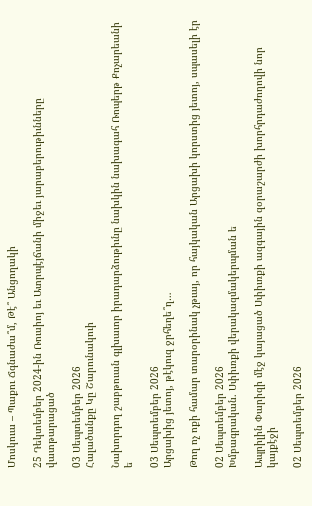Մոսկուա – Պաքու Ճգնաժա՞մ, Թէ՞ Անցողակի

25 Դեկտեմբեր 2024-ին Ռուսիոյ եւ Ատրպէյճանի միջեւ յարաբերութիւնները վատթարացած

03 Սեպտեմբեր 2026
Հալածանքը Կը Շարունակուի

Նախորդող շաբթուան գլխաւոր իրադարձութիւնը նախկին նախագահ Ռոպերթ Քոչարեանի ե

03 Սեպտեմբեր 2026
Արցախից յետոյ, թէկուզ ջրհեղե՞ղ…

Թող ոչ ոքի համար տարօրինակ չթւայ, որ հայկական Արցախի կորստից յետոյ, սպասելի էր

02 Սեպտեմբեր 2026
Խմբագրական. Սփիւռքի վերակազմակերպման ե

Ապրիլին Փարիզի մէջ կայացած Սփիւռքի ազգային զօրաշարժի խորհրդաժողովի նոր կայքէջի

02 Սեպտեմբեր 2026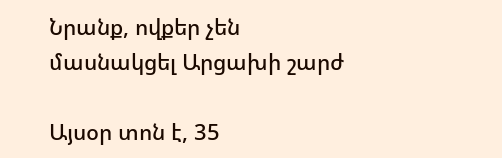Նրանք, ովքեր չեն մասնակցել Արցախի շարժ

Այսօր տոն է, 35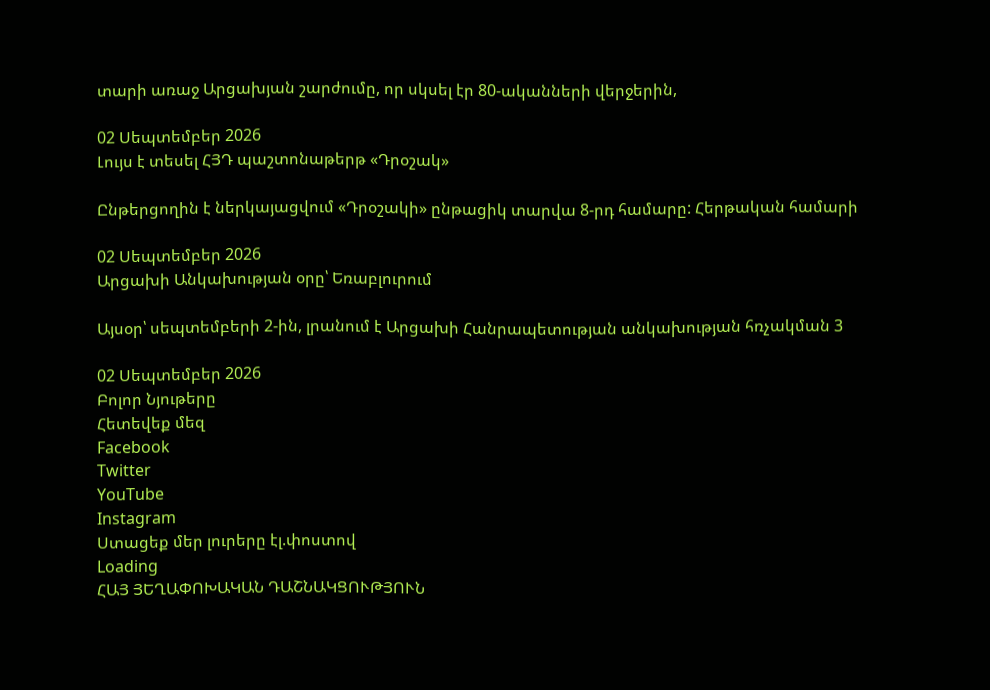տարի առաջ Արցախյան շարժումը, որ սկսել էր 80-ականների վերջերին,

02 Սեպտեմբեր 2026
Լույս է տեսել ՀՅԴ պաշտոնաթերթ «Դրօշակ»

Ընթերցողին է ներկայացվում «Դրօշակի» ընթացիկ տարվա 8-րդ համարը: Հերթական համարի

02 Սեպտեմբեր 2026
Արցախի Անկախության օրը՝ Եռաբլուրում

Այսօր՝ սեպտեմբերի 2-ին, լրանում է Արցախի Հանրապետության անկախության հռչակման 3

02 Սեպտեմբեր 2026
Բոլոր Նյութերը
Հետեվեք մեզ
Facebook
Twitter
YouTube
Instagram
Ստացեք մեր լուրերը էլ.փոստով
Loading
ՀԱՅ ՅԵՂԱՓՈԽԱԿԱՆ ԴԱՇՆԱԿՑՈՒԹՅՈՒՆ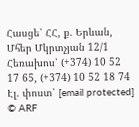Հասցե՝ ՀՀ, ք. Երևան, Մհեր Մկրտչյան 12/1 Հեռախոս՝ (+374) 10 52 17 65, (+374) 10 52 18 74 Էլ. փոստ՝ [email protected]
© ARF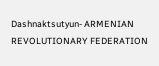Dashnaktsutyun- ARMENIAN REVOLUTIONARY FEDERATION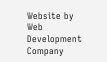Website by Web Development Company